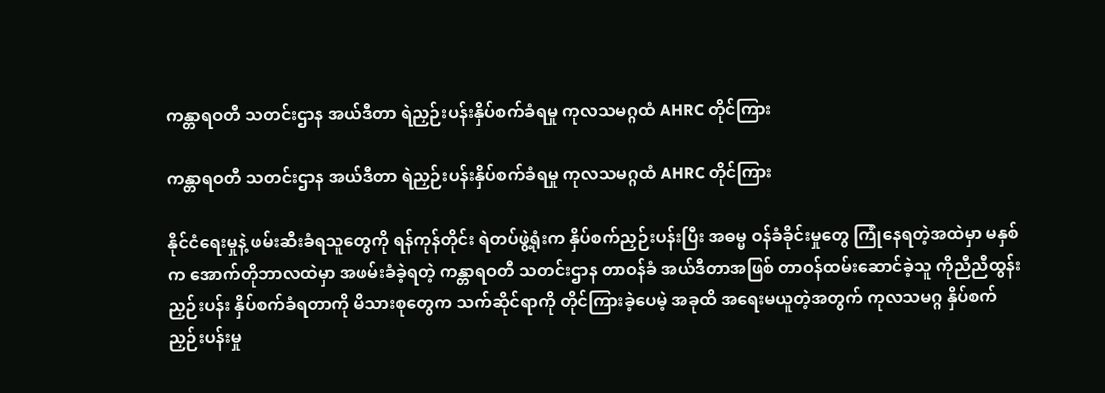ကန္တာရဝတီ သတင်းဌာန အယ်ဒီတာ ရဲညှဉ်းပန်းနှိပ်စက်ခံရမှု ကုလသမဂ္ဂထံ AHRC တိုင်ကြား

ကန္တာရဝတီ သတင်းဌာန အယ်ဒီတာ ရဲညှဉ်းပန်းနှိပ်စက်ခံရမှု ကုလသမဂ္ဂထံ AHRC တိုင်ကြား

နိုင်ငံရေးမှုနဲ့ ဖမ်းဆီးခံရသူတွေကို ရန်ကုန်တိုင်း ရဲတပ်ဖွဲ့ရုံးက နှိပ်စက်ညှဉ်းပန်းပြီး အဓမ္မ ဝန်ခံခိုင်းမှုတွေ ကြုံနေရတဲ့အထဲမှာ မနှစ်က အောက်တိုဘာလထဲမှာ အဖမ်းခံခဲ့ရတဲ့ ကန္တာရဝတီ သတင်းဌာန တာဝန်ခံ အယ်ဒီတာအဖြစ် တာဝန်ထမ်းဆောင်ခဲ့သူ ကိုညီညီထွန်း ညှဉ်းပန်း နှိပ်စက်ခံရတာကို မိသားစုတွေက သက်ဆိုင်ရာကို တိုင်ကြားခဲ့ပေမဲ့ အခုထိ အရေးမယူတဲ့အတွက် ကုလသမဂ္ဂ နှိပ်စက်ညှဉ်းပန်းမှု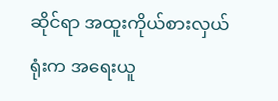ဆိုင်ရာ အထူးကိုယ်စားလှယ်ရုံးက အရေးယူ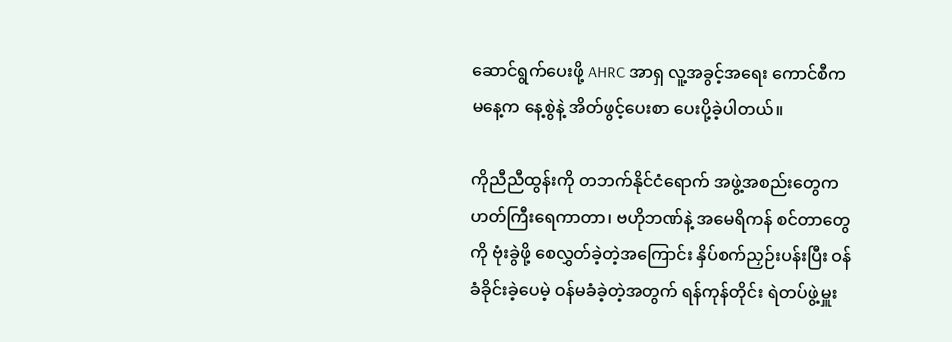ဆောင်ရွက်ပေးဖို့ AHRC အာရှ လူ့အခွင့်အရေး ကောင်စီက မနေ့က နေ့စွဲနဲ့ အိတ်ဖွင့်ပေးစာ ပေးပို့ခဲ့ပါတယ်။

ကိုညီညီထွန်းကို တဘက်နိုင်ငံရောက် အဖွဲ့အစည်းတွေက ဟတ်ကြီးရေကာတာ၊ ဗဟိုဘဏ်နဲ့ အမေရိကန် စင်တာတွေကို ဗုံးခွဲဖို့ စေလွှတ်ခဲ့တဲ့အကြောင်း နှိပ်စက်ညှဉ်းပန်းပြီး ဝန်ခံခိုင်းခဲ့ပေမဲ့ ဝန်မခံခဲ့တဲ့အတွက် ရန်ကုန်တိုင်း ရဲတပ်ဖွဲ့မှူး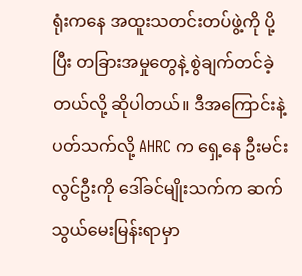ရုံးကနေ အထူးသတင်းတပ်ဖွဲ့ကို ပို့ပြီး တခြားအမှုတွေနဲ့ စွဲချက်တင်ခဲ့တယ်လို့ ဆိုပါတယ်။ ဒီအကြောင်းနဲ့ ပတ်သက်လို့ AHRC က ရှေ့နေ ဦးမင်းလွင်ဦးကို ဒေါ်ခင်မျိုးသက်က ဆက်သွယ်မေးမြန်းရာမှာ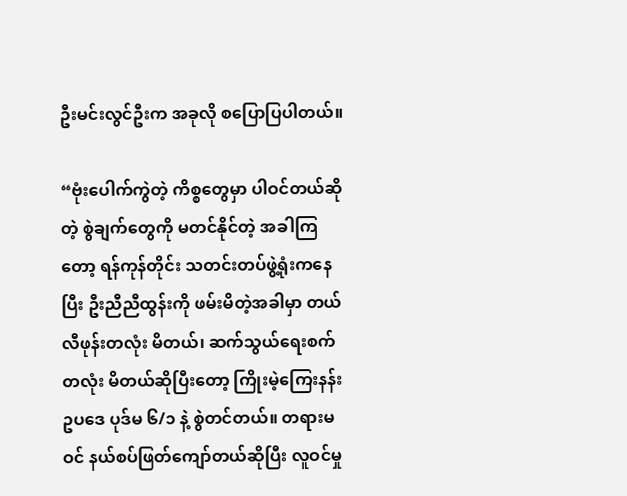ဦးမင်းလွင်ဦးက အခုလို စပြောပြပါတယ်။

“ဗုံးပေါက်ကွဲတဲ့ ကိစ္စတွေမှာ ပါဝင်တယ်ဆိုတဲ့ စွဲချက်တွေကို မတင်နိုင်တဲ့ အခါကြတော့ ရန်ကုန်တိုင်း သတင်းတပ်ဖွဲ့ရုံးကနေပြီး ဦးညီညီထွန်းကို ဖမ်းမိတဲ့အခါမှာ တယ်လီဖုန်းတလုံး မိတယ်၊ ဆက်သွယ်ရေးစက်တလုံး မိတယ်ဆိုပြီးတော့ ကြိုးမဲ့ကြေးနန်းဥပဒေ ပုဒ်မ ၆/၁ နဲ့ စွဲတင်တယ်။ တရားမဝင် နယ်စပ်ဖြတ်ကျော်တယ်ဆိုပြီး လူဝင်မှု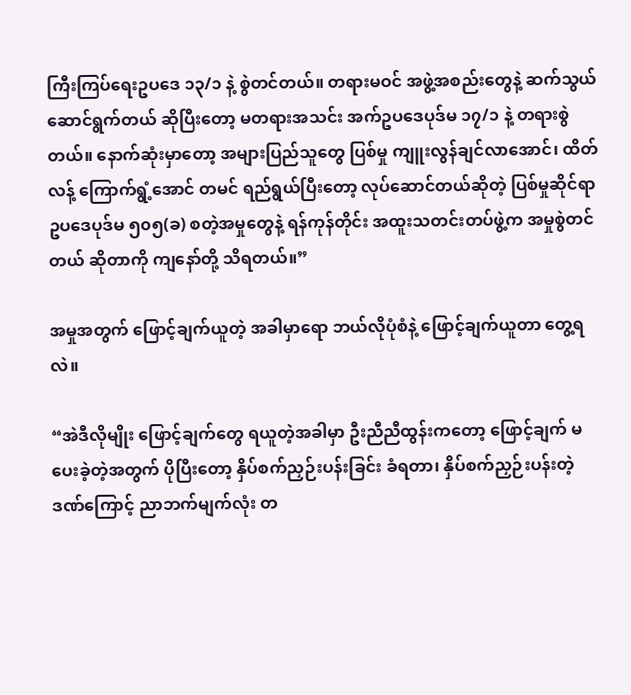ကြီးကြပ်ရေးဥပဒေ ၁၃/၁ နဲ့ စွဲတင်တယ်။ တရားမဝင် အဖွဲ့အစည်းတွေနဲ့ ဆက်သွယ် ဆောင်ရွက်တယ် ဆိုပြီးတော့ မတရားအသင်း အက်ဥပဒေပုဒ်မ ၁၇/၁ နဲ့ တရားစွဲတယ်။ နောက်ဆုံးမှာတော့ အများပြည်သူတွေ ပြစ်မှု ကျူးလွန်ချင်လာအောင်၊ ထိတ်လန့် ကြောက်ရွံ့အောင် တမင် ရည်ရွယ်ပြီးတော့ လုပ်ဆောင်တယ်ဆိုတဲ့ ပြစ်မှုဆိုင်ရာ ဥပဒေပုဒ်မ ၅၀၅(ခ) စတဲ့အမှုတွေနဲ့ ရန်ကုန်တိုင်း အထူးသတင်းတပ်ဖွဲ့က အမှုစွဲတင်တယ် ဆိုတာကို ကျနော်တို့ သိရတယ်။”

အမှုအတွက် ဖြောင့်ချက်ယူတဲ့ အခါမှာရော ဘယ်လိုပုံစံနဲ့ ဖြောင့်ချက်ယူတာ တွေ့ရလဲ။

“အဲဒီလိုမျိုး ဖြောင့်ချက်တွေ ရယူတဲ့အခါမှာ ဦးညီညီထွန်းကတော့ ဖြောင့်ချက် မပေးခဲ့တဲ့အတွက် ပိုပြီးတော့ နှိပ်စက်ညှဉ်းပန်းခြင်း ခံရတာ၊ နှိပ်စက်ညှဉ်းပန်းတဲ့ ဒဏ်ကြောင့် ညာဘက်မျက်လုံး တ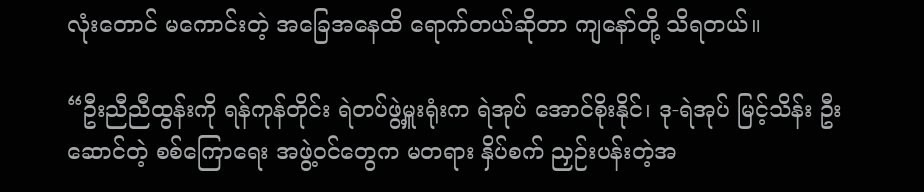လုံးတောင် မကောင်းတဲ့ အခြေအနေထိ ရောက်တယ်ဆိုတာ ကျနော်တို့ သိရတယ်။

“ဦးညီညီထွန်းကို ရန်ကုန်တိုင်း ရဲတပ်ဖွဲ့မှူးရုံးက ရဲအုပ် အောင်စိုးနိုင်၊ ဒု-ရဲအုပ် မြင့်သိန်း ဦးဆောင်တဲ့ စစ်ကြောရေး အဖွဲ့ဝင်တွေက မတရား နှိပ်စက် ညှဉ်းပန်းတဲ့အ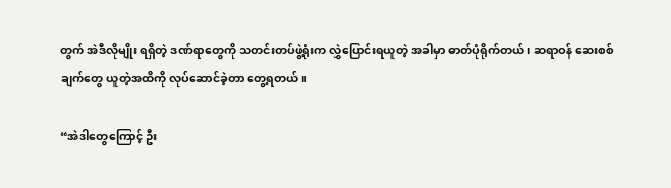တွက် အဲဒီလိုမျိုး ရရှိတဲ့ ဒဏ်ရာတွေကို သတင်းတပ်ဖွဲ့ရုံးက လွှဲပြောင်းရယူတဲ့ အခါမှာ ဓာတ်ပုံရိုက်တယ်၊ ဆရာဝန် ဆေးစစ်ချက်တွေ ယူတဲ့အထိကို လုပ်ဆောင်ခဲ့တာ တွေ့ရတယ်။

“အဲဒါတွေကြောင့် ဦး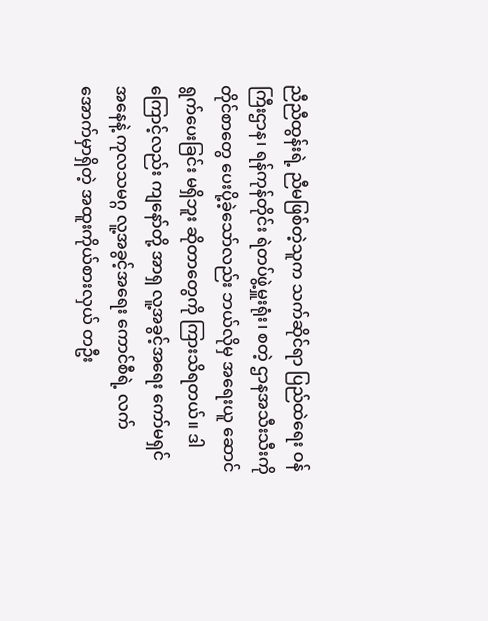ညီညီထွန်းရဲ့ ညီမဖြစ်တဲ့သူက သက်ဆိုင်ရာ ပြည်ထဲရေး ဝန်ကြီးဌာန၊ ရန်ကုန်တိုင်း ရဲတပ်ဖွဲ့မှူးရုံး၊ စတဲ့ ဌာနအသီးသီးကို တိုင်စာတွေ ပေးပို့ခဲ့သော်လည်း ဘယ်လိုမှ အရေးယူ ဆောင်ရွက်ပေးခြင်း မရှိဘူး ဆိုတာတွေကို ကြားသိရတယ်။ ဒါကြောင့်လည်း ကျနော်တို့ အာရှ လူ့အခွင့်အရေး ကော်မရှင် အနေနဲ့ ကုလသမဂ္ဂ လူ့အခွင့်အရေး ကောင်စီရဲ့ လက်အောက်မှာရှိတဲ့ အထူးကိုယ်စားလှယ် တဦး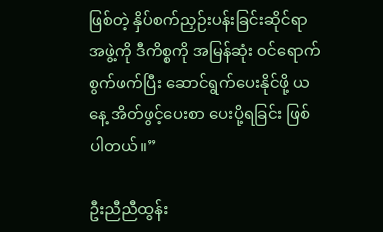ဖြစ်တဲ့ နှိပ်စက်ညှဉ်းပန်းခြင်းဆိုင်ရာ အဖွဲ့ကို ဒီကိစ္စကို အမြန်ဆုံး ဝင်ရောက်စွက်ဖက်ပြီး ဆောင်ရွက်ပေးနိုင်ဖို့ ယနေ့ အိတ်ဖွင့်ပေးစာ ပေးပို့ရခြင်း ဖြစ်ပါတယ်။”

ဦးညီညီထွန်း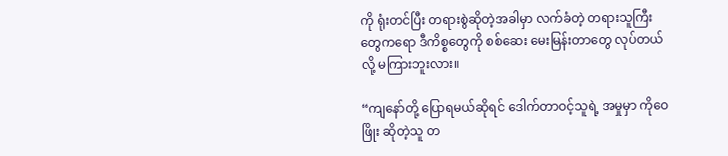ကို ရုံးတင်ပြီး တရားစွဲဆိုတဲ့အခါမှာ လက်ခံတဲ့ တရားသူကြီးတွေကရော ဒီကိစ္စတွေကို စစ်ဆေး မေးမြန်းတာတွေ လုပ်တယ်လို့ မကြားဘူးလား။

“ကျနော်တို့ ပြောရမယ်ဆိုရင် ဒေါက်တာဝင့်သူရဲ့ အမှုမှာ ကိုဝေဖြိုး ဆိုတဲ့သူ တ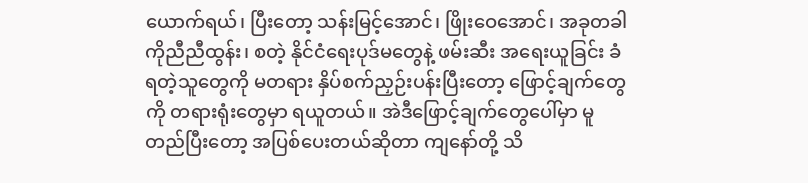ယောက်ရယ်၊ ပြီးတော့ သန်းမြင့်အောင်၊ ဖြိုးဝေအောင်၊ အခုတခါ ကိုညီညီထွန်း၊ စတဲ့ နိုင်ငံရေးပုဒ်မတွေနဲ့ ဖမ်းဆီး အရေးယူခြင်း ခံရတဲ့သူတွေကို မတရား နှိပ်စက်ညှဉ်းပန်းပြီးတော့ ဖြောင့်ချက်တွေကို တရားရုံးတွေမှာ ရယူတယ်။ အဲဒီဖြောင့်ချက်တွေပေါ်မှာ မူတည်ပြီးတော့ အပြစ်ပေးတယ်ဆိုတာ ကျနော်တို့ သိ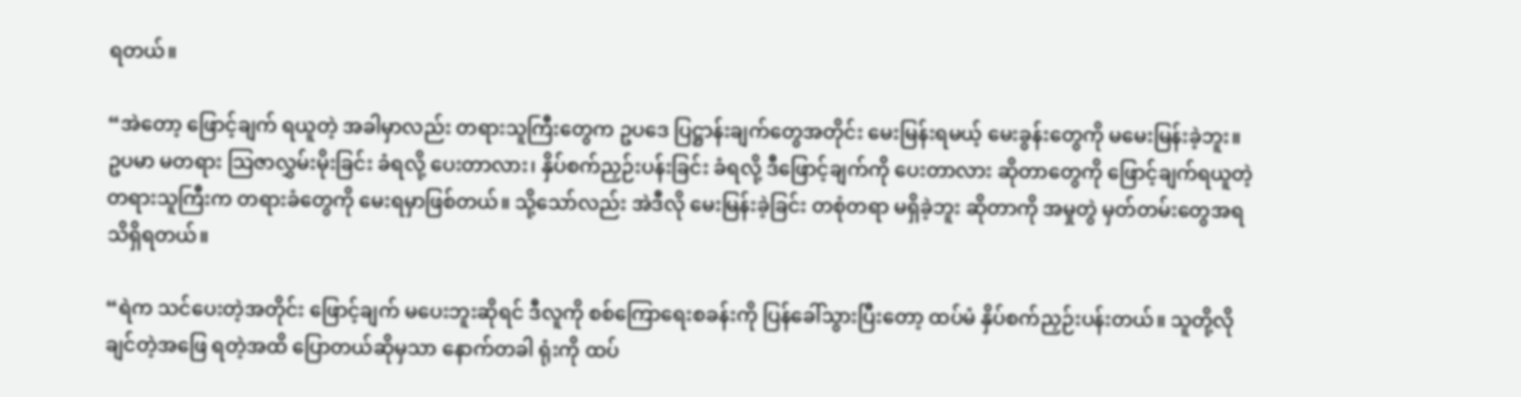ရတယ်။

“အဲတော့ ဖြောင့်ချက် ရယူတဲ့ အခါမှာလည်း တရားသူကြီးတွေက ဥပဒေ ပြဋ္ဌာန်းချက်တွေအတိုင်း မေးမြန်းရမယ့် မေးခွန်းတွေကို မမေးမြန်းခဲ့ဘူး။ ဥပမာ မတရား သြဇာလွှမ်းမိုးခြင်း ခံရလို့ ပေးတာလား၊ နှိပ်စက်ညှဉ်းပန်းခြင်း ခံရလို့ ဒီဖြောင့်ချက်ကို ပေးတာလား ဆိုတာတွေကို ဖြောင့်ချက်ရယူတဲ့ တရားသူကြီးက တရားခံတွေကို မေးရမှာဖြစ်တယ်။ သို့သော်လည်း အဲဒီလို မေးမြန်းခဲ့ခြင်း တစုံတရာ မရှိခဲ့ဘူး ဆိုတာကို အမှုတွဲ မှတ်တမ်းတွေအရ သိရှိရတယ်။

“ရဲက သင်ပေးတဲ့အတိုင်း ဖြောင့်ချက် မပေးဘူးဆိုရင် ဒီလူကို စစ်ကြောရေးစခန်းကို ပြန်ခေါ်သွားပြီးတော့ ထပ်မံ နှိပ်စက်ညှဉ်းပန်းတယ်။ သူတို့လိုချင်တဲ့အဖြေ ရတဲ့အထိ ပြောတယ်ဆိုမှသာ နောက်တခါ ရုံးကို ထပ်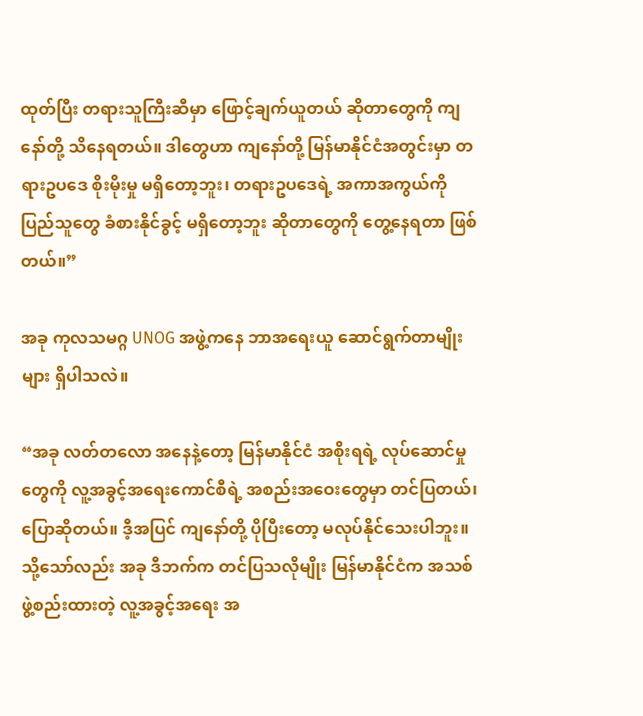ထုတ်ပြီး တရားသူကြီးဆီမှာ ဖြောင့်ချက်ယူတယ် ဆိုတာတွေကို ကျနော်တို့ သိနေရတယ်။ ဒါတွေဟာ ကျနော်တို့ မြန်မာနိုင်ငံအတွင်းမှာ တရားဥပဒေ စိုးမိုးမှု မရှိတော့ဘူး၊ တရားဥပဒေရဲ့ အကာအကွယ်ကို ပြည်သူတွေ ခံစားနိုင်ခွင့် မရှိတော့ဘူး ဆိုတာတွေကို တွေ့နေရတာ ဖြစ်တယ်။”

အခု ကုလသမဂ္ဂ UNOG အဖွဲ့ကနေ ဘာအရေးယူ ဆောင်ရွက်တာမျိုးများ ရှိပါသလဲ။

“အခု လတ်တလော အနေနဲ့တော့ မြန်မာနိုင်ငံ အစိုးရရဲ့ လုပ်ဆောင်မှုတွေကို လူ့အခွင့်အရေးကောင်စီရဲ့ အစည်းအဝေးတွေမှာ တင်ပြတယ်၊ ပြောဆိုတယ်။ ဒီ့အပြင် ကျနော်တို့ ပိုပြီးတော့ မလုပ်နိုင်သေးပါဘူး။ သို့သော်လည်း အခု ဒီဘက်က တင်ပြသလိုမျိုး မြန်မာနိုင်ငံက အသစ်ဖွဲ့စည်းထားတဲ့ လူ့အခွင့်အရေး အ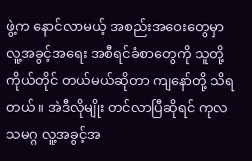ဖွဲ့က နောင်လာမယ့် အစည်းအဝေးတွေမှာ လူ့အခွင့်အရေး အစီရင်ခံစာတွေကို သူတို့ကိုယ်တိုင် တယ်မယ်ဆိုတာ ကျနော်တို့ သိရတယ်။ အဲဒီလိုမျိုး တင်လာပြီဆိုရင် ကုလသမဂ္ဂ လူ့အခွင့်အ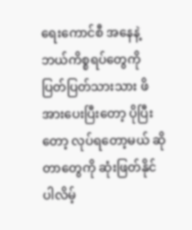ရေးကောင်စီ အနေနဲ့ ဘယ်ကိစ္စရပ်တွေကို ပြတ်ပြတ်သားသား ဖိအားပေးပြီးတော့ ပိုပြီးတော့ လုပ်ရတော့မယ် ဆိုတာတွေကို ဆုံးဖြတ်နိုင်ပါလိမ့်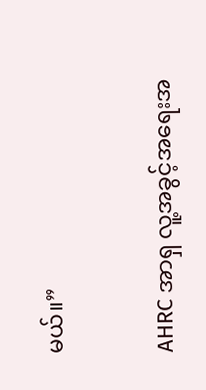မယ်။”

AHRC အာရှ လူ့အခွင့်အရေးအ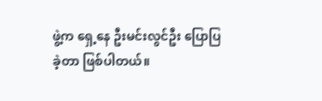ဖွဲ့က ရှေ့နေ ဦးမင်းလွင်ဦး ပြောပြခဲ့တာ ဖြစ်ပါတယ်။